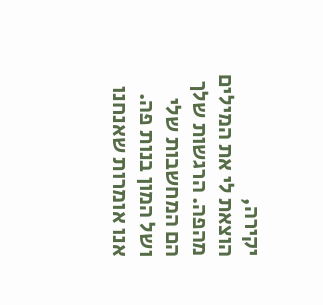יקירה,
הוצאת לי את המילים מהפה. הרגשות שלך הם המחשבות שלי ושל המון בנות פה.
אנו אומרות שאנחנו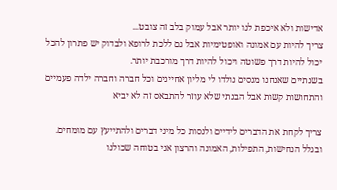אדישות ולא איכפת לנו יותר אבל עמוק בלב זה צובט...
צריך להיות עם אמונה ואופטימיות אבל גם ללכת לרופא ולבדוק יש פתרון להכל יכול להיות דרך פשוטה ויכול להיות דרך מורכבת יותר.
בשנתיים שאנחנו מנסים נולדו לי מליון אחיינים וכל חברה וחברה ילדה פעמיים והתחושות קשות אבל הבנתי שלא עוזר להתבאס זה לא יביא

צריך לקחת את הדברים לידיים ולנסות כל מיני דברים ולהתייעץ עם מומחים.
ובגלל הנחישות, התפילות, האמונה והרצון אני בטוחה שכולנו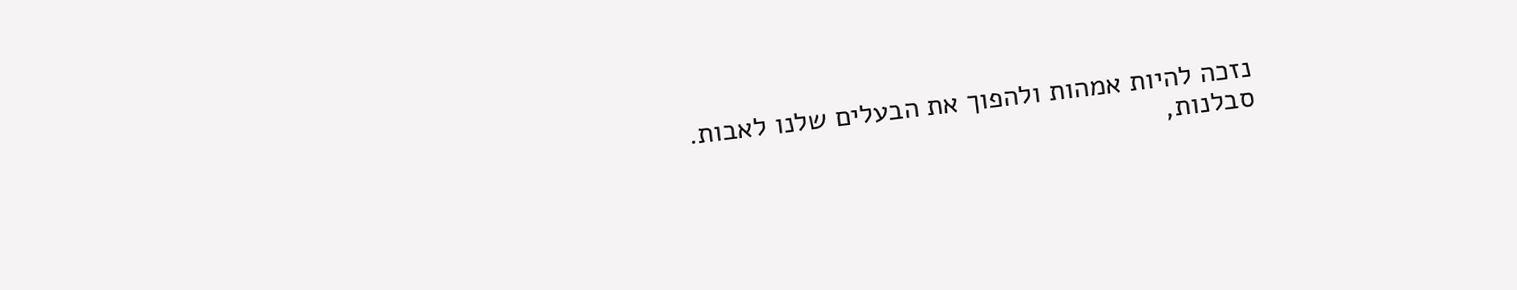נזכה להיות אמהות ולהפוך את הבעלים שלנו לאבות.
סבלנות,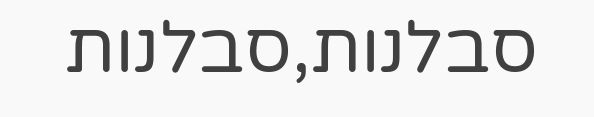סבלנות,סבלנות